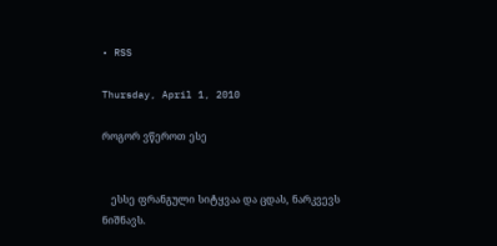• RSS

Thursday, April 1, 2010

როგორ ვწეროთ ესე


   ესსე ფრანგული სიტყვაა და ცდას, ნარკვევს ნიშნავს.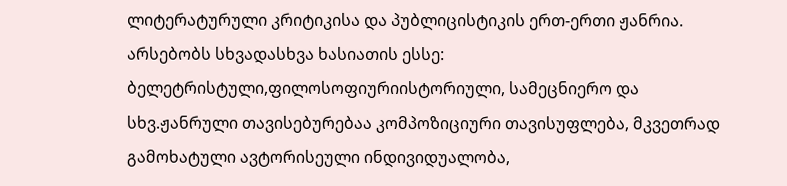ლიტერატურული კრიტიკისა და პუბლიცისტიკის ერთ-ერთი ჟანრია. არსებობს სხვადასხვა ხასიათის ესსე: ბელეტრისტული,ფილოსოფიურიისტორიული, სამეცნიერო და სხვ.ჟანრული თავისებურებაა კომპოზიციური თავისუფლება, მკვეთრად გამოხატული ავტორისეული ინდივიდუალობა,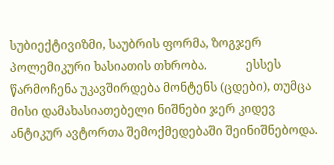სუბიექტივიზმი, საუბრის ფორმა, ზოგჯერ პოლემიკური ხასიათის თხრობა.             ესსეს წარმოჩენა უკავშირდება მონტენს (ცდები), თუმცა მისი დამახასიათებელი ნიშნები ჯერ კიდევ ანტიკურ ავტორთა შემოქმედებაში შეინიშნებოდა.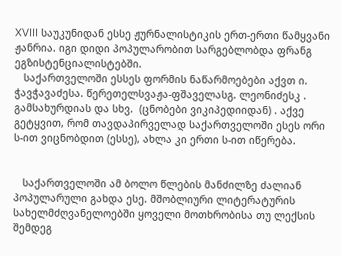XVIII საუკუნიდან ესსე ჟურნალისტიკის ერთ-ერთი წამყვანი ჟანრია. იგი დიდი პოპულარობით სარგებლობდა ფრანგ ეგზისტენციალისტებში.
   საქართველოში ესსეს ფორმის ნაწარმოებები აქვთ ი. ჭავჭავაძესა. წერეთელსვაჟა-ფშაველასგ. ლეონიძესკ . გამსახურდიას და სხვ.  (ცნობები ვიკიპედიიდან) . აქვე გეტყვით, რომ თავდაპირველად საქართველოში ესეს ორი ს-ით ვიცნობდით (ესსე), ახლა კი ერთი ს-ით იწერება.


   საქართველოში ამ ბოლო წლების მანძილზე ძალიან პოპულარული გახდა ესე. მშობლიური ლიტერატურის სახელმძღვანელოებში ყოველი მოთხრობისა თუ ლექსის შემდეგ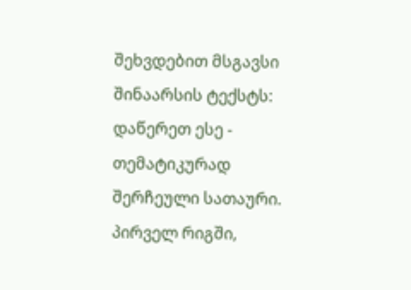შეხვდებით მსგავსი შინაარსის ტექსტს: დაწერეთ ესე - თემატიკურად შერჩეული სათაური. პირველ რიგში,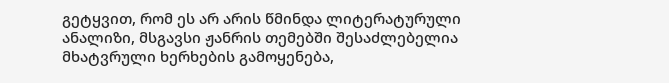გეტყვით, რომ ეს არ არის წმინდა ლიტერატურული ანალიზი, მსგავსი ჟანრის თემებში შესაძლებელია მხატვრული ხერხების გამოყენება,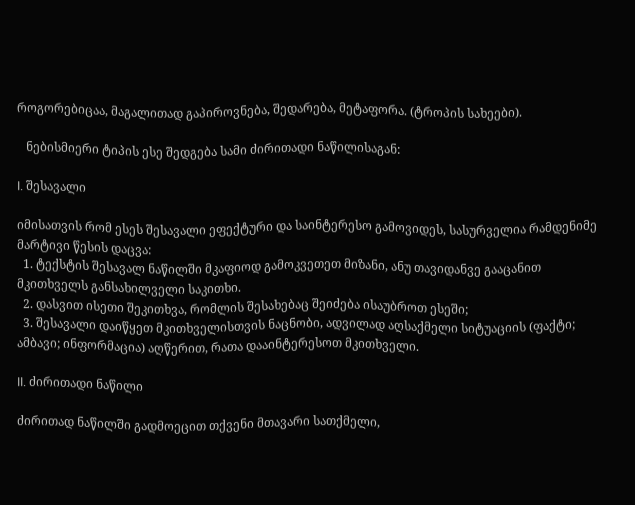როგორებიცაა, მაგალითად გაპიროვნება, შედარება, მეტაფორა. (ტროპის სახეები).

   ნებისმიერი ტიპის ესე შედგება სამი ძირითადი ნაწილისაგან:

I. შესავალი

იმისათვის რომ ესეს შესავალი ეფექტური და საინტერესო გამოვიდეს, სასურველია რამდენიმე მარტივი წესის დაცვა:
  1. ტექსტის შესავალ ნაწილში მკაფიოდ გამოკვეთეთ მიზანი, ანუ თავიდანვე გააცანით მკითხველს განსახილველი საკითხი.
  2. დასვით ისეთი შეკითხვა, რომლის შესახებაც შეიძება ისაუბროთ ესეში;
  3. შესავალი დაიწყეთ მკითხველისთვის ნაცნობი, ადვილად აღსაქმელი სიტუაციის (ფაქტი; ამბავი; ინფორმაცია) აღწერით, რათა დააინტერესოთ მკითხველი.

II. ძირითადი ნაწილი

ძირითად ნაწილში გადმოეცით თქვენი მთავარი სათქმელი,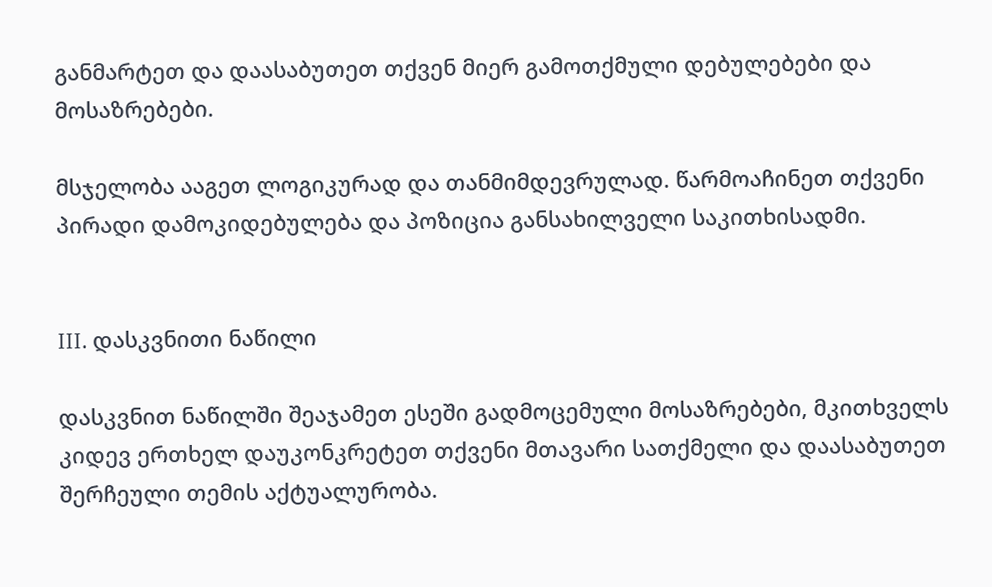განმარტეთ და დაასაბუთეთ თქვენ მიერ გამოთქმული დებულებები და მოსაზრებები.

მსჯელობა ააგეთ ლოგიკურად და თანმიმდევრულად. წარმოაჩინეთ თქვენი პირადი დამოკიდებულება და პოზიცია განსახილველი საკითხისადმი.


III. დასკვნითი ნაწილი

დასკვნით ნაწილში შეაჯამეთ ესეში გადმოცემული მოსაზრებები, მკითხველს კიდევ ერთხელ დაუკონკრეტეთ თქვენი მთავარი სათქმელი და დაასაბუთეთ შერჩეული თემის აქტუალურობა.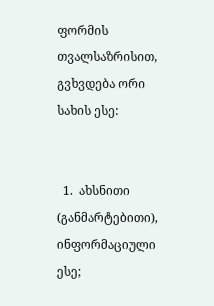ფორმის თვალსაზრისით, გვხვდება ორი სახის ესე:


  1.  ახსნითი (განმარტებითი), ინფორმაციული ესე;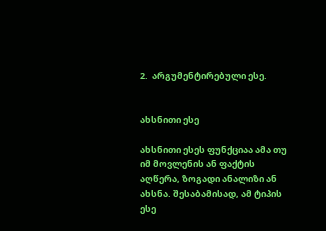2.  არგუმენტირებული ესე.


ახსნითი ესე

ახსნითი ესეს ფუნქციაა ამა თუ იმ მოვლენის ან ფაქტის აღწერა, ზოგადი ანალიზი ან ახსნა. შესაბამისად, ამ ტიპის ესე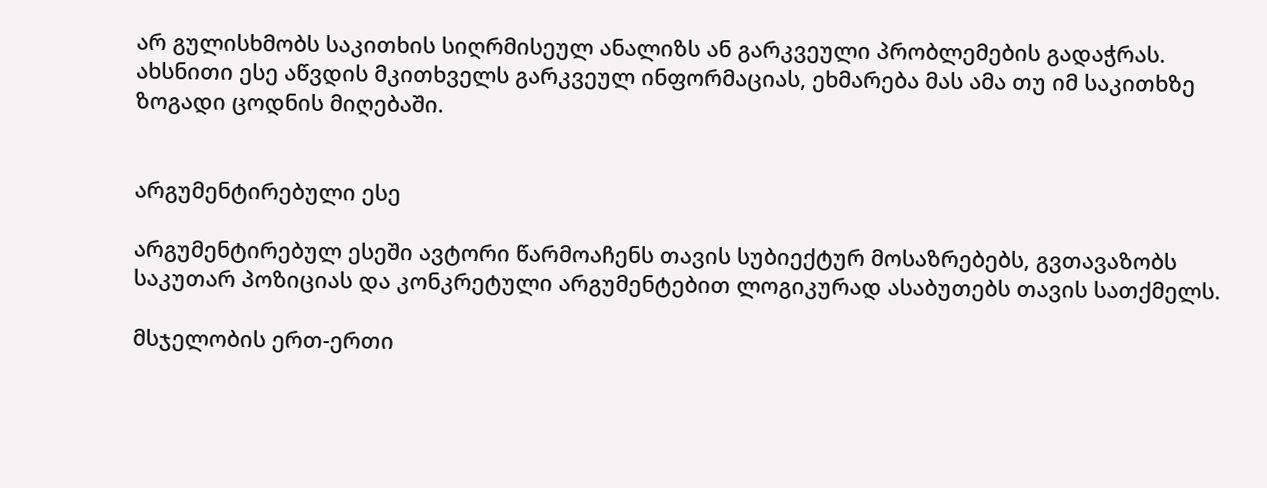არ გულისხმობს საკითხის სიღრმისეულ ანალიზს ან გარკვეული პრობლემების გადაჭრას. ახსნითი ესე აწვდის მკითხველს გარკვეულ ინფორმაციას, ეხმარება მას ამა თუ იმ საკითხზე ზოგადი ცოდნის მიღებაში.


არგუმენტირებული ესე

არგუმენტირებულ ესეში ავტორი წარმოაჩენს თავის სუბიექტურ მოსაზრებებს, გვთავაზობს საკუთარ პოზიციას და კონკრეტული არგუმენტებით ლოგიკურად ასაბუთებს თავის სათქმელს.

მსჯელობის ერთ-ერთი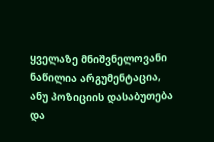ყველაზე მნიშვნელოვანი ნაწილია არგუმენტაცია, ანუ პოზიციის დასაბუთება და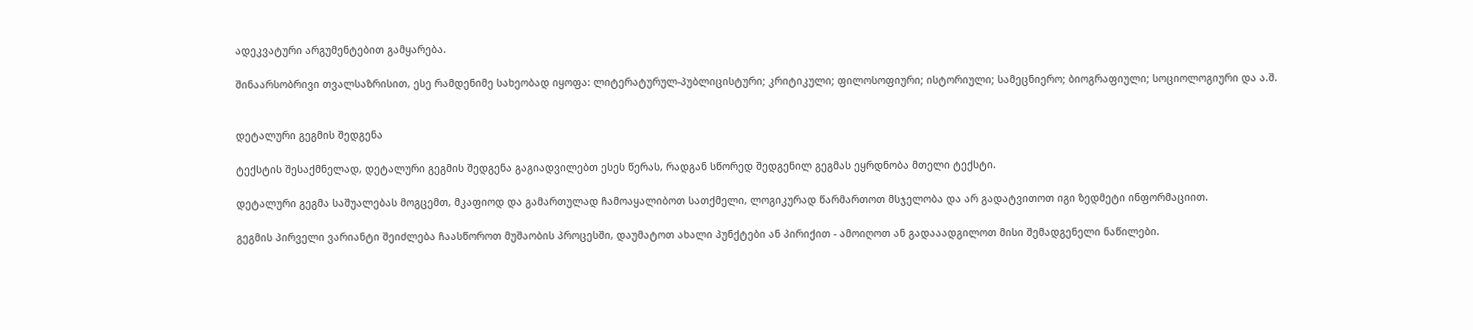ადეკვატური არგუმენტებით გამყარება.

შინაარსობრივი თვალსაზრისით, ესე რამდენიმე სახეობად იყოფა: ლიტერატურულ-პუბლიცისტური; კრიტიკული; ფილოსოფიური; ისტორიული; სამეცნიერო; ბიოგრაფიული; სოციოლოგიური და ა.შ.


დეტალური გეგმის შედგენა

ტექსტის შესაქმნელად, დეტალური გეგმის შედგენა გაგიადვილებთ ესეს წერას, რადგან სწორედ შედგენილ გეგმას ეყრდნობა მთელი ტექსტი.

დეტალური გეგმა საშუალებას მოგცემთ, მკაფიოდ და გამართულად ჩამოაყალიბოთ სათქმელი, ლოგიკურად წარმართოთ მსჯელობა და არ გადატვითოთ იგი ზედმეტი ინფორმაციით.

გეგმის პირველი ვარიანტი შეიძლება ჩაასწოროთ მუშაობის პროცესში, დაუმატოთ ახალი პუნქტები ან პირიქით - ამოიღოთ ან გადააადგილოთ მისი შემადგენელი ნაწილები.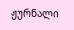ჟურნალი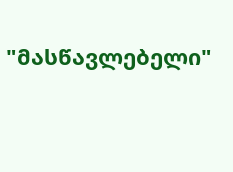"მასწავლებელი"